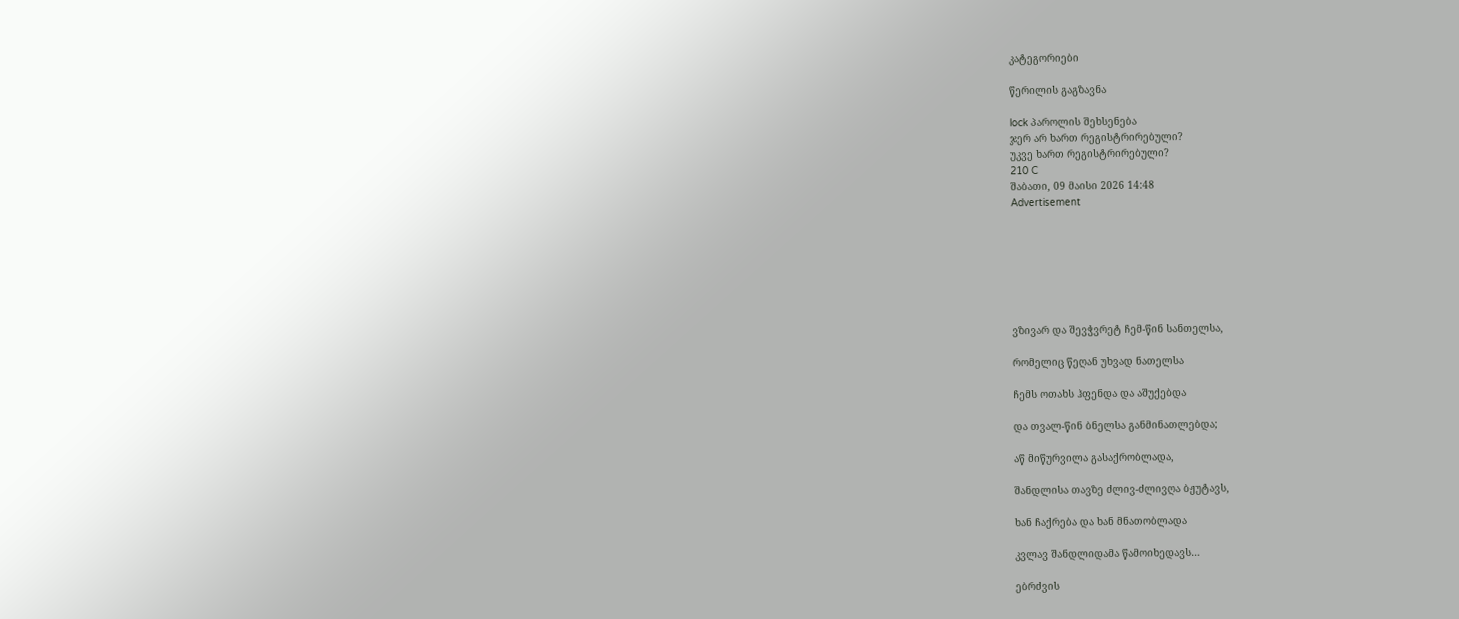კატეგორიები

წერილის გაგზავნა

lock პაროლის შეხსენება
ჯერ არ ხართ რეგისტრირებული?
უკვე ხართ რეგისტრირებული?
210 C
შაბათი, 09 მაისი 2026 14:48
Advertisement







ვზივარ და შევჭვრეტ ჩემ-წინ სანთელსა,

რომელიც წეღან უხვად ნათელსა

ჩემს ოთახს ჰფენდა და აშუქებდა

და თვალ-წინ ბნელსა განმინათლებდა;

აწ მიწურვილა გასაქრობლადა,

შანდლისა თავზე ძლივ-ძლივღა ბჟუტავს,

ხან ჩაქრება და ხან მნათობლადა

კვლავ შანდლიდამა წამოიხედავს…

ებრძვის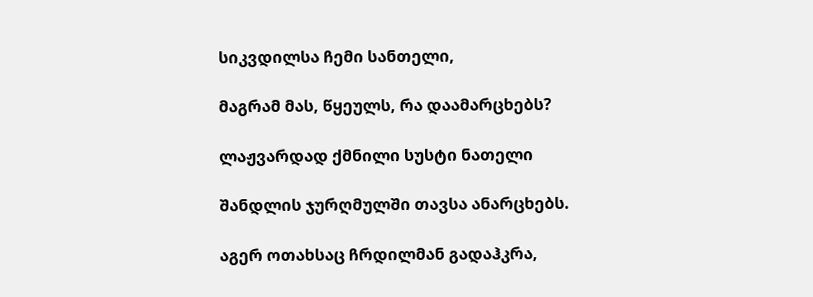სიკვდილსა ჩემი სანთელი,

მაგრამ მას, წყეულს, რა დაამარცხებს?

ლაჟვარდად ქმნილი სუსტი ნათელი

შანდლის ჯურღმულში თავსა ანარცხებს.

აგერ ოთახსაც ჩრდილმან გადაჰკრა,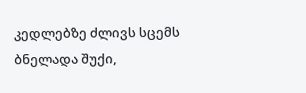კედლებზე ძლივს სცემს ბნელადა შუქი,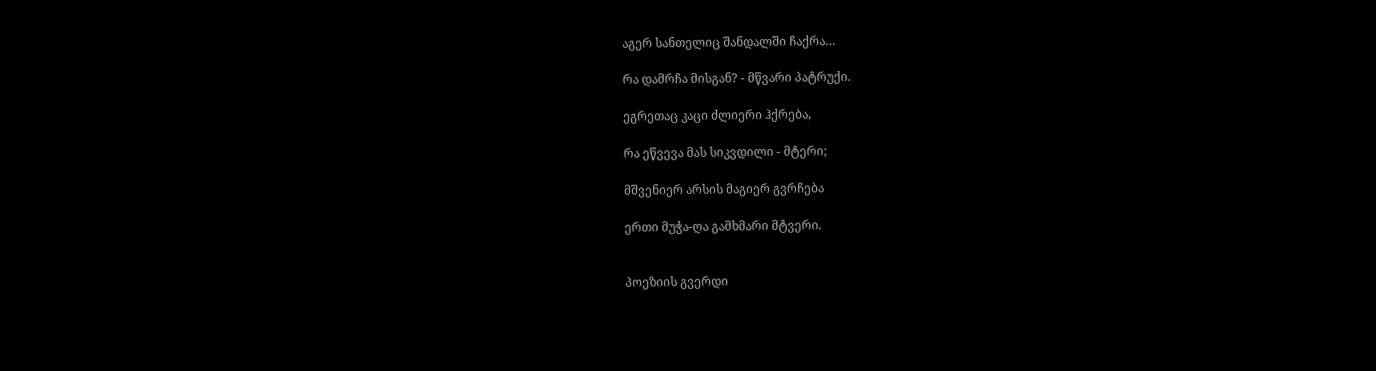აგერ სანთელიც შანდალში ჩაქრა…

რა დამრჩა მისგან? - მწვარი პატრუქი.

ეგრეთაც კაცი ძლიერი ჰქრება,

რა ეწვევა მას სიკვდილი - მტერი;

მშვენიერ არსის მაგიერ გვრჩება

ერთი მუჭა-ღა გამხმარი მტვერი.


პოეზიის გვერდი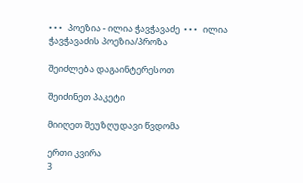• • •   პოეზია - ილია ჭავჭავაძე  • • •   ილია ჭავჭავაძის პოეზია/პროზა

შეიძლება დაგაინტერესოთ

შეიძინეთ პაკეტი

მიიღეთ შეუზღუდავი წვდომა

ერთი კვირა
3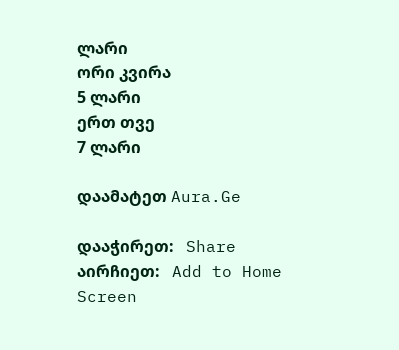ლარი
ორი კვირა
5 ლარი
ერთ თვე
7 ლარი

დაამატეთ Aura.Ge

დააჭირეთ:   Share
აირჩიეთ:   Add to Home Screen